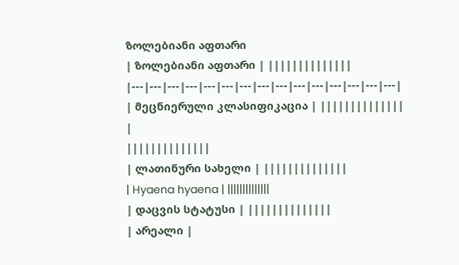ზოლებიანი აფთარი
| ზოლებიანი აფთარი | ||||||||||||||
|---|---|---|---|---|---|---|---|---|---|---|---|---|---|---|
| მეცნიერული კლასიფიკაცია | ||||||||||||||
|
||||||||||||||
| ლათინური სახელი | ||||||||||||||
| Hyaena hyaena | ||||||||||||||
| დაცვის სტატუსი | ||||||||||||||
| არეალი |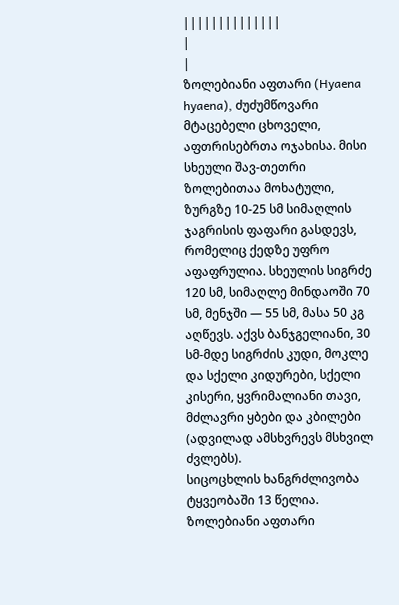||||||||||||||
|
|
ზოლებიანი აფთარი (Hyaena hyaena), ძუძუმწოვარი მტაცებელი ცხოველი, აფთრისებრთა ოჯახისა. მისი სხეული შავ-თეთრი ზოლებითაა მოხატული, ზურგზე 10-25 სმ სიმაღლის ჯაგრისის ფაფარი გასდევს, რომელიც ქედზე უფრო აფაფრულია. სხეულის სიგრძე 120 სმ, სიმაღლე მინდაოში 70 სმ, მენჯში — 55 სმ, მასა 50 კგ აღწევს. აქვს ბანჯგელიანი, 30 სმ-მდე სიგრძის კუდი, მოკლე და სქელი კიდურები, სქელი კისერი, ყვრიმალიანი თავი, მძლავრი ყბები და კბილები (ადვილად ამსხვრევს მსხვილ ძვლებს).
სიცოცხლის ხანგრძლივობა ტყვეობაში 13 წელია. ზოლებიანი აფთარი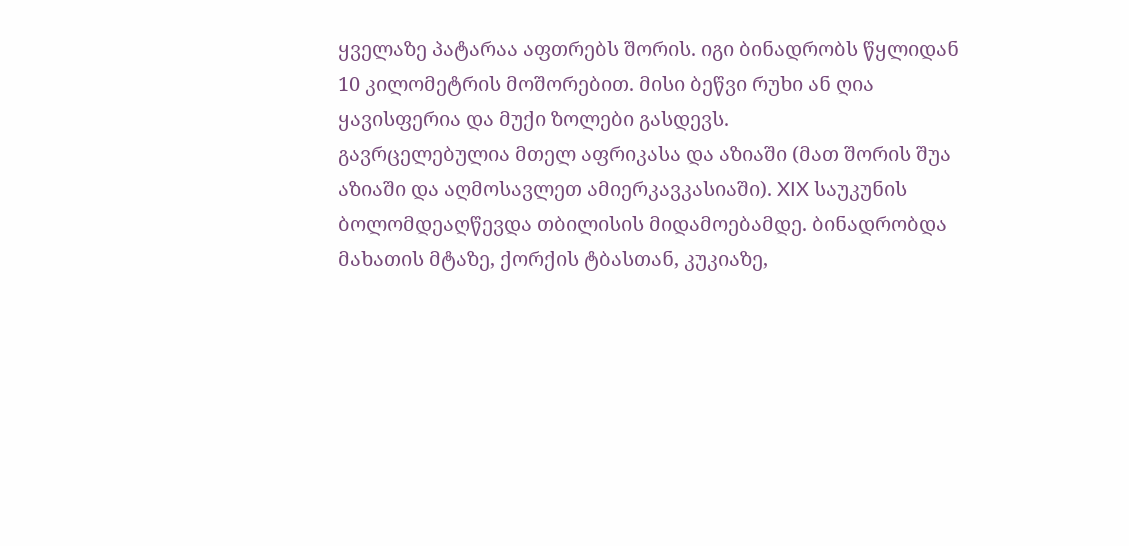ყველაზე პატარაა აფთრებს შორის. იგი ბინადრობს წყლიდან 10 კილომეტრის მოშორებით. მისი ბეწვი რუხი ან ღია ყავისფერია და მუქი ზოლები გასდევს.
გავრცელებულია მთელ აფრიკასა და აზიაში (მათ შორის შუა აზიაში და აღმოსავლეთ ამიერკავკასიაში). XIX საუკუნის ბოლომდეაღწევდა თბილისის მიდამოებამდე. ბინადრობდა მახათის მტაზე, ქორქის ტბასთან, კუკიაზე,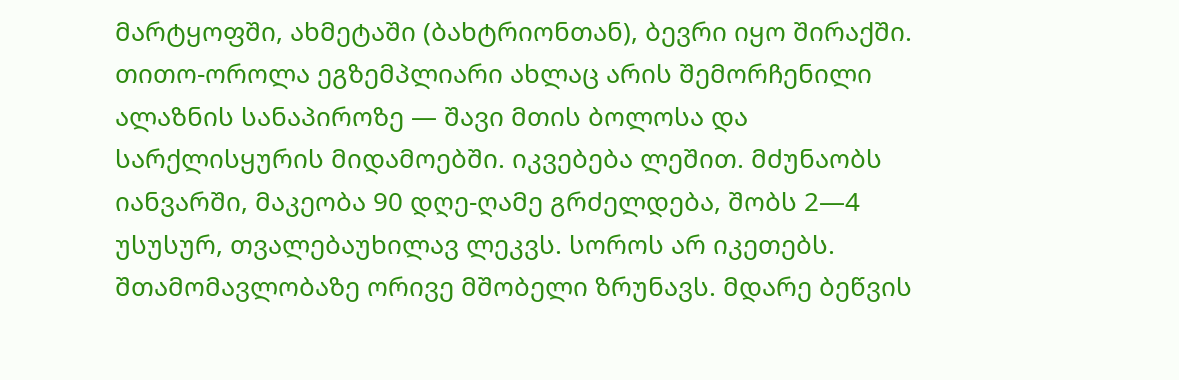მარტყოფში, ახმეტაში (ბახტრიონთან), ბევრი იყო შირაქში. თითო-ოროლა ეგზემპლიარი ახლაც არის შემორჩენილი ალაზნის სანაპიროზე — შავი მთის ბოლოსა და სარქლისყურის მიდამოებში. იკვებება ლეშით. მძუნაობს იანვარში, მაკეობა 90 დღე-ღამე გრძელდება, შობს 2—4 უსუსურ, თვალებაუხილავ ლეკვს. სოროს არ იკეთებს. შთამომავლობაზე ორივე მშობელი ზრუნავს. მდარე ბეწვის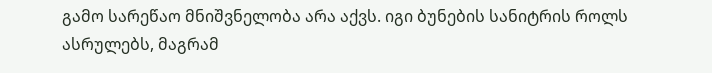გამო სარეწაო მნიშვნელობა არა აქვს. იგი ბუნების სანიტრის როლს ასრულებს, მაგრამ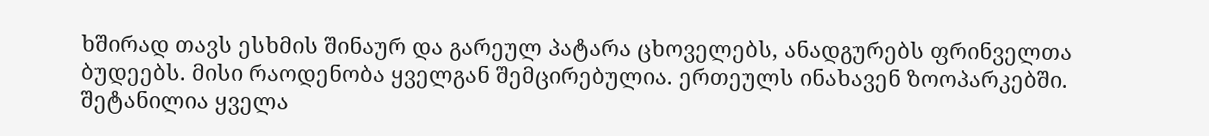ხშირად თავს ესხმის შინაურ და გარეულ პატარა ცხოველებს, ანადგურებს ფრინველთა ბუდეებს. მისი რაოდენობა ყველგან შემცირებულია. ერთეულს ინახავენ ზოოპარკებში. შეტანილია ყველა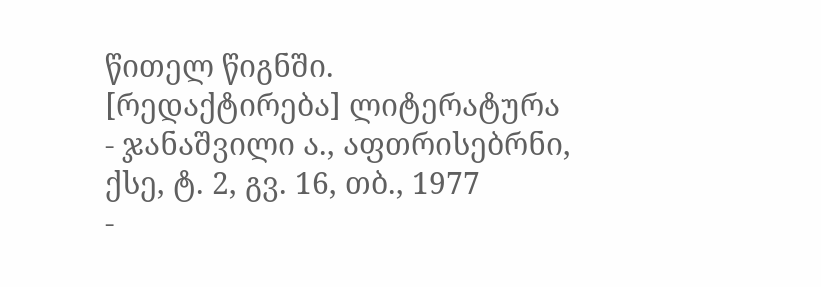წითელ წიგნში.
[რედაქტირება] ლიტერატურა
- ჯანაშვილი ა., აფთრისებრნი, ქსე, ტ. 2, გვ. 16, თბ., 1977
-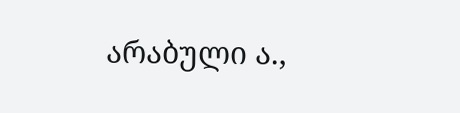არაბული ა.,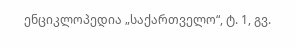ენციკლოპედია „საქართველო“, ტ. 1, გვ.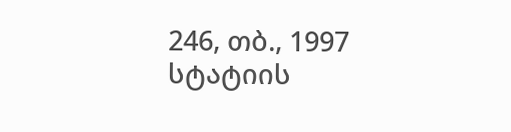246, თბ., 1997
სტატიის